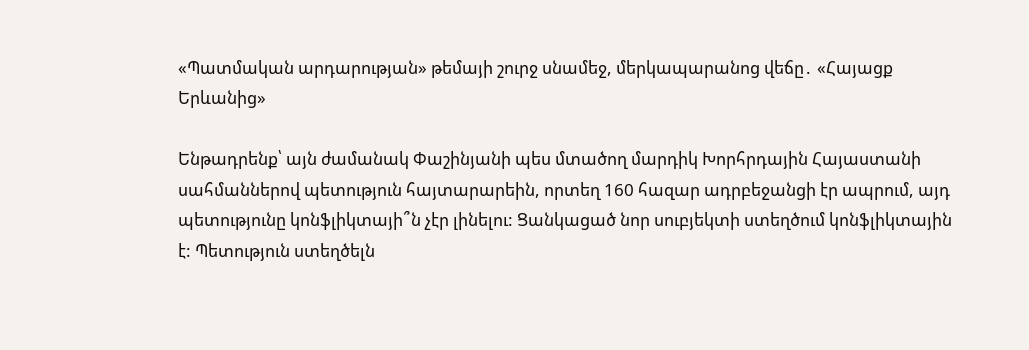«Պատմական արդարության» թեմայի շուրջ սնամեջ, մերկապարանոց վեճը․ «Հայացք Երևանից»

Ենթադրենք՝ այն ժամանակ Փաշինյանի պես մտածող մարդիկ Խորհրդային Հայաստանի սահմաններով պետություն հայտարարեին, որտեղ 160 հազար ադրբեջանցի էր ապրում, այդ պետությունը կոնֆլիկտայի՞ն չէր լինելու: Ցանկացած նոր սուբյեկտի ստեղծում կոնֆլիկտային է: Պետություն ստեղծելն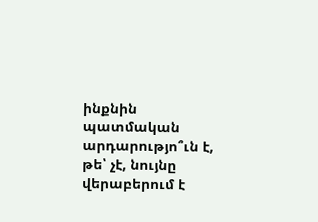ինքնին պատմական արդարությո՞ւն է, թե՝ չէ, նույնը վերաբերում է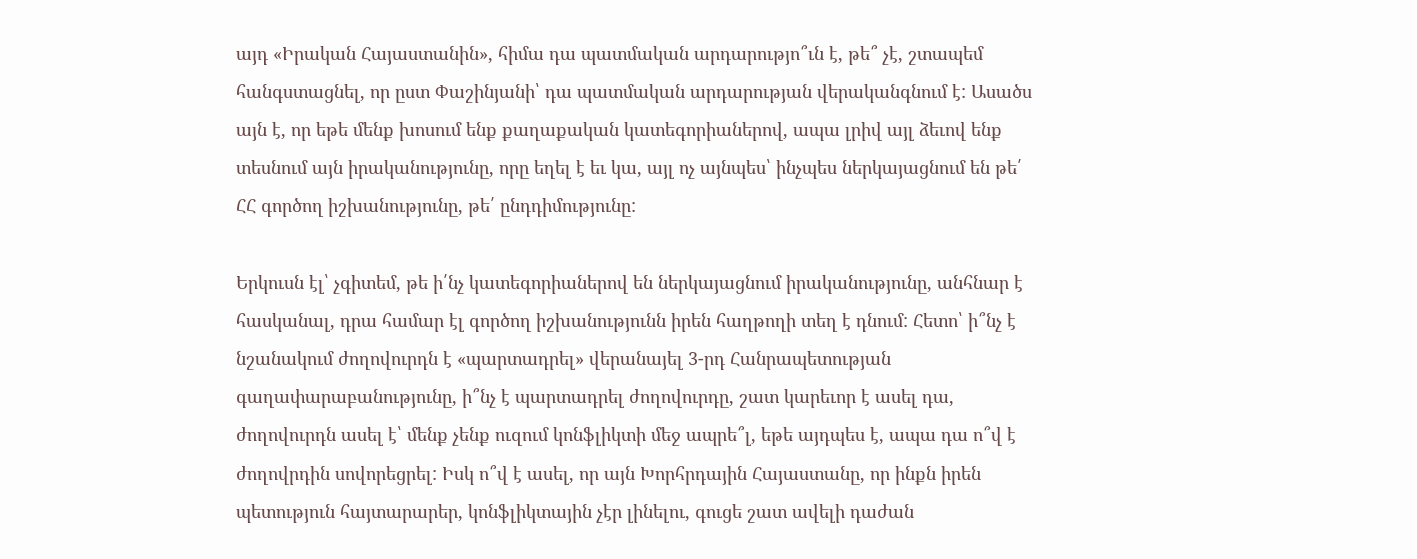այդ «Իրական Հայաստանին», հիմա դա պատմական արդարությո՞ւն է, թե՞ չէ, շտապեմ հանգստացնել, որ ըստ Փաշինյանի՝ դա պատմական արդարության վերականգնում է: Ասածս այն է, որ եթե մենք խոսում ենք քաղաքական կատեգորիաներով, ապա լրիվ այլ ձեւով ենք տեսնում այն իրականությունը, որը եղել է եւ կա, այլ ոչ այնպես՝ ինչպես ներկայացնում են թե՛ ՀՀ գործող իշխանությունը, թե՛ ընդդիմությունը:

Երկուսն էլ՝ չգիտեմ, թե ի՛նչ կատեգորիաներով են ներկայացնում իրականությունը, անհնար է հասկանալ, դրա համար էլ գործող իշխանությունն իրեն հաղթողի տեղ է դնում: Հետո՝ ի՞նչ է նշանակում ժողովուրդն է «պարտադրել» վերանայել 3-րդ Հանրապետության գաղափարաբանությունը, ի՞նչ է պարտադրել ժողովուրդը, շատ կարեւոր է ասել դա, ժողովուրդն ասել է՝ մենք չենք ուզում կոնֆլիկտի մեջ ապրե՞լ, եթե այդպես է, ապա դա ո՞վ է ժողովրդին սովորեցրել: Իսկ ո՞վ է ասել, որ այն Խորհրդային Հայաստանը, որ ինքն իրեն պետություն հայտարարեր, կոնֆլիկտային չէր լինելու, գուցե շատ ավելի դաժան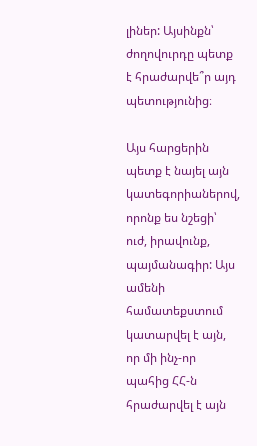լիներ: Այսինքն՝ ժողովուրդը պետք է հրաժարվե՞ր այդ պետությունից։

Այս հարցերին պետք է նայել այն կատեգորիաներով, որոնք ես նշեցի՝ ուժ, իրավունք, պայմանագիր: Այս ամենի համատեքստում կատարվել է այն, որ մի ինչ-որ պահից ՀՀ-ն հրաժարվել է այն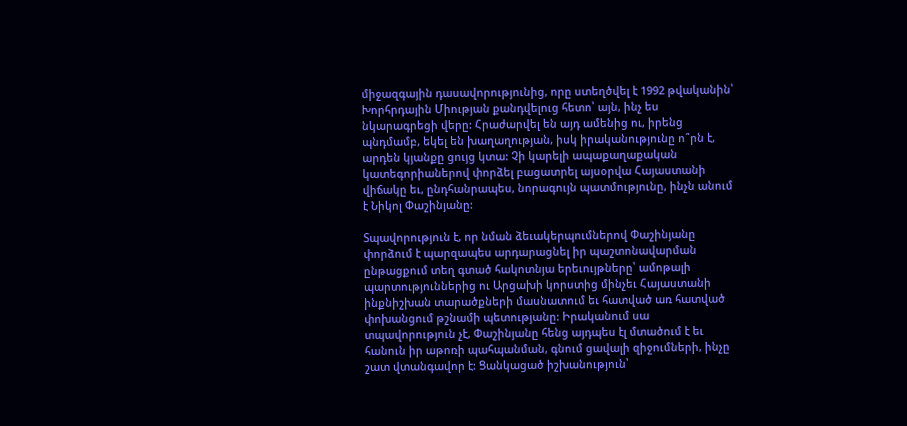միջազգային դասավորությունից, որը ստեղծվել է 1992 թվականին՝ Խորհրդային Միության քանդվելուց հետո՝ այն, ինչ ես նկարագրեցի վերը: Հրաժարվել են այդ ամենից ու, իրենց պնդմամբ, եկել են խաղաղության, իսկ իրականությունը ո՞րն է, արդեն կյանքը ցույց կտա: Չի կարելի ապաքաղաքական կատեգորիաներով փորձել բացատրել այսօրվա Հայաստանի վիճակը եւ, ընդհանրապես, նորագույն պատմությունը, ինչն անում է Նիկոլ Փաշինյանը:

Տպավորություն է, որ նման ձեւակերպումներով Փաշինյանը փորձում է պարզապես արդարացնել իր պաշտոնավարման ընթացքում տեղ գտած հակոտնյա երեւույթները՝ ամոթալի պարտություններից ու Արցախի կորստից մինչեւ Հայաստանի ինքնիշխան տարածքների մասնատում եւ հատված առ հատված փոխանցում թշնամի պետությանը: Իրականում սա տպավորություն չէ, Փաշինյանը հենց այդպես էլ մտածում է եւ հանուն իր աթոռի պահպանման, գնում ցավալի զիջումների, ինչը շատ վտանգավոր է: Ցանկացած իշխանություն՝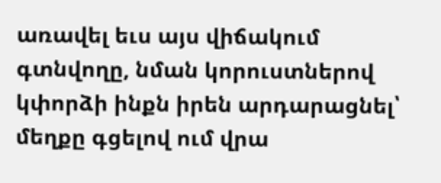առավել եւս այս վիճակում գտնվողը, նման կորուստներով կփորձի ինքն իրեն արդարացնել՝ մեղքը գցելով ում վրա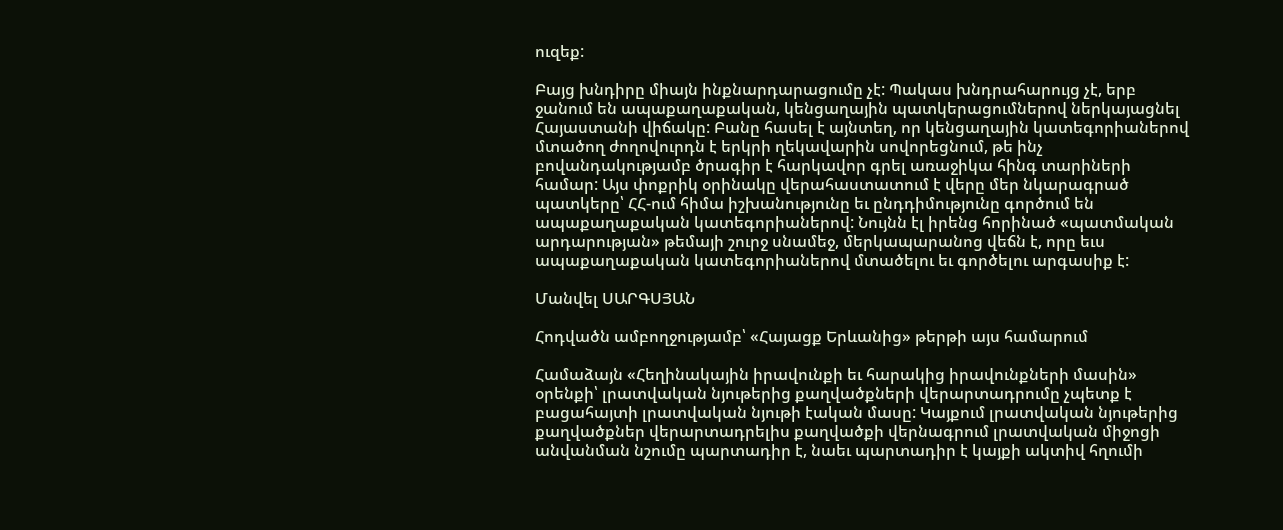ուզեք:

Բայց խնդիրը միայն ինքնարդարացումը չէ: Պակաս խնդրահարույց չէ, երբ ջանում են ապաքաղաքական, կենցաղային պատկերացումներով ներկայացնել Հայաստանի վիճակը: Բանը հասել է այնտեղ, որ կենցաղային կատեգորիաներով մտածող ժողովուրդն է երկրի ղեկավարին սովորեցնում, թե ինչ բովանդակությամբ ծրագիր է հարկավոր գրել առաջիկա հինգ տարիների համար: Այս փոքրիկ օրինակը վերահաստատում է վերը մեր նկարագրած պատկերը՝ ՀՀ-ում հիմա իշխանությունը եւ ընդդիմությունը գործում են ապաքաղաքական կատեգորիաներով: Նույնն էլ իրենց հորինած «պատմական արդարության» թեմայի շուրջ սնամեջ, մերկապարանոց վեճն է, որը եւս ապաքաղաքական կատեգորիաներով մտածելու եւ գործելու արգասիք է:

Մանվել ՍԱՐԳՍՅԱՆ

Հոդվածն ամբողջությամբ՝ «Հայացք Երևանից» թերթի այս համարում

Համաձայն «Հեղինակային իրավունքի եւ հարակից իրավունքների մասին» օրենքի՝ լրատվական նյութերից քաղվածքների վերարտադրումը չպետք է բացահայտի լրատվական նյութի էական մասը: Կայքում լրատվական նյութերից քաղվածքներ վերարտադրելիս քաղվածքի վերնագրում լրատվական միջոցի անվանման նշումը պարտադիր է, նաեւ պարտադիր է կայքի ակտիվ հղումի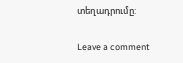տեղադրումը:

Leave a comment